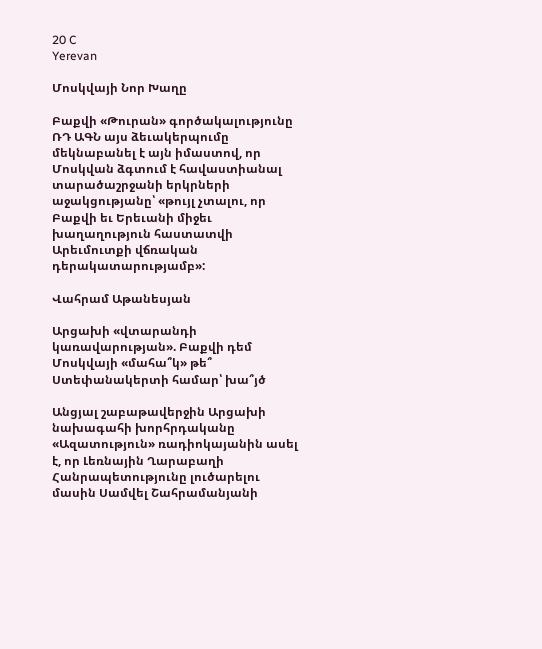20 C
Yerevan

Մոսկվայի Նոր Խաղը

Բաքվի «Թուրան» գործակալությունը ՌԴ ԱԳՆ այս ձեւակերպումը մեկնաբանել է այն իմաստով, որ Մոսկվան ձգտում է հավաստիանալ տարածաշրջանի երկրների աջակցությանը՝ «թույլ չտալու, որ Բաքվի եւ Երեւանի միջեւ խաղաղություն հաստատվի Արեւմուտքի վճռական դերակատարությամբ»:

Վահրամ Աթանեսյան

Արցախի «վտարանդի կառավարության». Բաքվի դեմ Մոսկվայի «մահա՞կ» թե՞ Ստեփանակերտի համար՝ խա՞յծ

Անցյալ շաբաթավերջին Արցախի նախագահի խորհրդականը «Ազատություն» ռադիոկայանին ասել է, որ Լեռնային Ղարաբաղի Հանրապետությունը լուծարելու մասին Սամվել Շահրամանյանի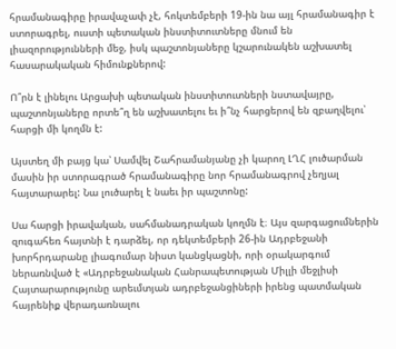հրամանագիրը իրավաչափ չէ, հոկտեմբերի 19-ին նա այլ հրամանագիր է ստորագրել, ուստի պետական ինստիտուտները մնում են լիազորությունների մեջ, իսկ պաշտոնյաները կշարունակեն աշխատել հասարակական հիմունքներով:

Ո՞րն է լինելու Արցախի պետական ինստիտուտների նստավայրը, պաշտոնյաները որտե՞ղ են աշխատելու եւ ի՞նչ հարցերով են զբաղվելու՝ հարցի մի կողմն է:

Այստեղ մի բայց կա՝ Սամվել Շահրամանյանը չի կարող ԼՂՀ լուծարման մասին իր ստորագրած հրամանագիրը նոր հրամանագրով չեղյալ հայտարարել: Նա լուծարել է նաեւ իր պաշտոնը:

Սա հարցի իրավական, սահմանադրական կողմն է։ Այս զարգացումներին զուգահեռ հայտնի է դարձել, որ դեկտեմբերի 26-ին Ադրբեջանի խորհրդարանը լիագումար նիստ կանցկացնի, որի օրակարգում ներառնված է «Ադրբեջանական Հանրապետության Միլլի մեջլիսի Հայտարարությունը արեւմտյան ադրբեջանցիների իրենց պատմական հայրենիք վերադառնալու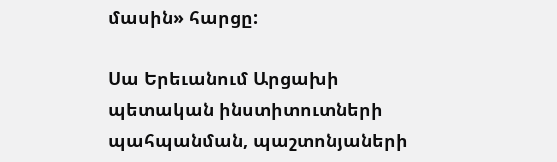մասին» հարցը:

Սա Երեւանում Արցախի պետական ինստիտուտների պահպանման, պաշտոնյաների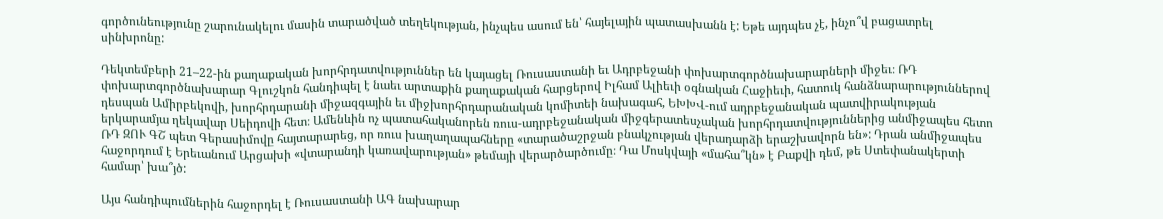գործունեությունը շարունակելու մասին տարածված տեղեկության, ինչպես ասում են՝ հայելային պատասխանն է: Եթե այդպես չէ, ինչո՞վ բացատրել սինխրոնը:

Դեկտեմբերի 21–22-ին քաղաքական խորհրդատվություններ են կայացել Ռուսաստանի եւ Ադրբեջանի փոխարտգործնախարարների միջեւ։ ՌԴ փոխարտգործնախարար Գլուշկոն հանդիպել է նաեւ արտաքին քաղաքական հարցերով Իլհամ Ալիեւի օգնական Հաջիեւի, հատուկ հանձնարարություններով դեսպան Ամիրբեկովի, խորհրդարանի միջազգային եւ միջխորհրդարանական կոմիտեի նախագահ, ԵԽԽՎ-ում ադրբեջանական պատվիրակության երկարամյա ղեկավար Սեիդովի հետ։ Ամենևին ոչ պատահականորեն ռուս-ադրբեջանական միջգերատեսչական խորհրդատվություններից անմիջապես հետո ՌԴ ԶՈՒ ԳՇ պետ Գերասիմովը հայտարարեց, որ ռուս խաղաղապահները «տարածաշրջան բնակչության վերադարձի երաշխավորն են»: Դրան անմիջապես հաջորդում է Երեւանում Արցախի «վտարանդի կառավարության» թեմայի վերարծարծումը։ Դա Մոսկվայի «մահա՞կն» է Բաքվի դեմ, թե Ստեփանակերտի համար՝ խա՞յծ:

Այս հանդիպումներին հաջորդել է Ռուսաստանի ԱԳ նախարար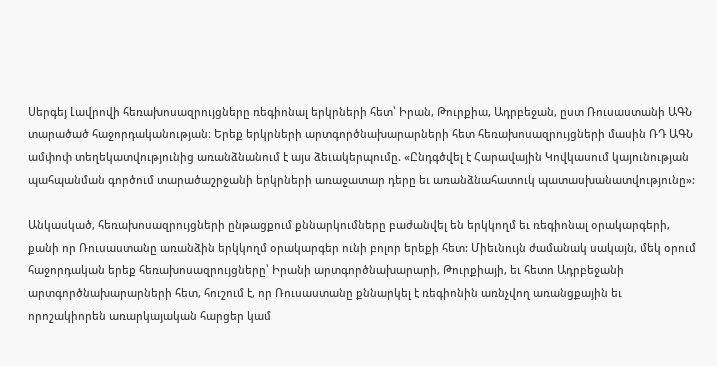Սերգեյ Լավրովի հեռախոսազրույցները ռեգիոնալ երկրների հետ՝ Իրան, Թուրքիա, Ադրբեջան, ըստ Ռուսաստանի ԱԳՆ տարածած հաջորդականության։ Երեք երկրների արտգործնախարարների հետ հեռախոսազրույցների մասին ՌԴ ԱԳՆ ամփոփ տեղեկատվությունից առանձնանում է այս ձեւակերպումը. «Ընդգծվել է Հարավային Կովկասում կայունության պահպանման գործում տարածաշրջանի երկրների առաջատար դերը եւ առանձնահատուկ պատասխանատվությունը»:

Անկասկած, հեռախոսազրույցների ընթացքում քննարկումները բաժանվել են երկկողմ եւ ռեգիոնալ օրակարգերի, քանի որ Ռուսաստանը առանձին երկկողմ օրակարգեր ունի բոլոր երեքի հետ: Միեւնույն ժամանակ սակայն, մեկ օրում հաջորդական երեք հեռախոսազրույցները՝ Իրանի արտգործնախարարի, Թուրքիայի, եւ հետո Ադրբեջանի արտգործնախարարների հետ, հուշում է, որ Ռուսաստանը քննարկել է ռեգիոնին առնչվող առանցքային եւ որոշակիորեն առարկայական հարցեր կամ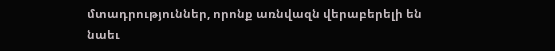մտադրություններ, որոնք առնվազն վերաբերելի են նաեւ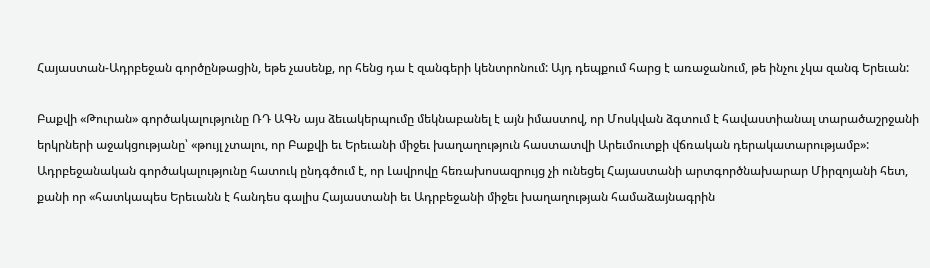Հայաստան-Ադրբեջան գործընթացին, եթե չասենք, որ հենց դա է զանգերի կենտրոնում: Այդ դեպքում հարց է առաջանում, թե ինչու չկա զանգ Երեւան:

Բաքվի «Թուրան» գործակալությունը ՌԴ ԱԳՆ այս ձեւակերպումը մեկնաբանել է այն իմաստով, որ Մոսկվան ձգտում է հավաստիանալ տարածաշրջանի երկրների աջակցությանը՝ «թույլ չտալու, որ Բաքվի եւ Երեւանի միջեւ խաղաղություն հաստատվի Արեւմուտքի վճռական դերակատարությամբ»: Ադրբեջանական գործակալությունը հատուկ ընդգծում է, որ Լավրովը հեռախոսազրույց չի ունեցել Հայաստանի արտգործնախարար Միրզոյանի հետ, քանի որ «հատկապես Երեւանն է հանդես գալիս Հայաստանի եւ Ադրբեջանի միջեւ խաղաղության համաձայնագրին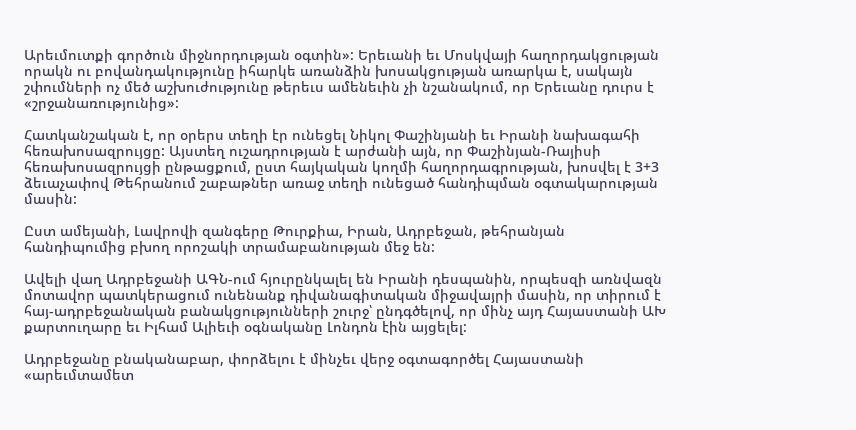Արեւմուտքի գործուն միջնորդության օգտին»: Երեւանի եւ Մոսկվայի հաղորդակցության որակն ու բովանդակությունը իհարկե առանձին խոսակցության առարկա է, սակայն շփումների ոչ մեծ աշխուժությունը թերեւս ամենեւին չի նշանակում, որ Երեւանը դուրս է «շրջանառությունից»:

Հատկանշական է, որ օրերս տեղի էր ունեցել Նիկոլ Փաշինյանի եւ Իրանի նախագահի հեռախոսազրույցը: Այստեղ ուշադրության է արժանի այն, որ Փաշինյան-Ռայիսի հեռախոսազրույցի ընթացքում, ըստ հայկական կողմի հաղորդագրության, խոսվել է 3+3 ձեւաչափով Թեհրանում շաբաթներ առաջ տեղի ունեցած հանդիպման օգտակարության մասին:

Ըստ ամեյանի, Լավրովի զանգերը Թուրքիա, Իրան, Ադրբեջան, թեհրանյան հանդիպումից բխող որոշակի տրամաբանության մեջ են:

Ավելի վաղ Ադրբեջանի ԱԳՆ-ում հյուրընկալել են Իրանի դեսպանին, որպեսզի առնվազն մոտավոր պատկերացում ունենանք դիվանագիտական միջավայրի մասին, որ տիրում է հայ-ադրբեջանական բանակցությունների շուրջ՝ ընդգծելով, որ մինչ այդ Հայաստանի ԱԽ քարտուղարը եւ Իլհամ Ալիեւի օգնականը Լոնդոն էին այցելել:

Ադրբեջանը բնականաբար, փորձելու է մինչեւ վերջ օգտագործել Հայաստանի «արեւմտամետ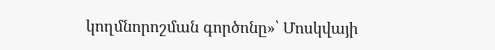կողմնորոշման գործոնը»՝ Մոսկվայի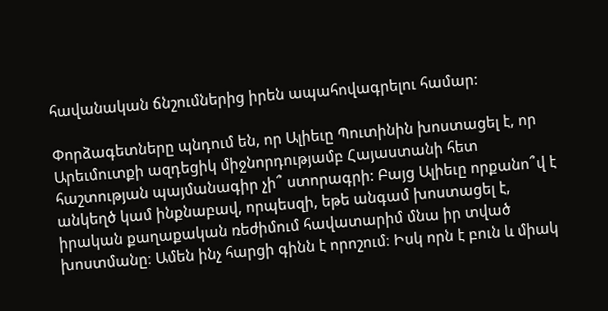հավանական ճնշումներից իրեն ապահովագրելու համար:

Փորձագետները պնդում են, որ Ալիեւը Պուտինին խոստացել է, որ Արեւմուտքի ազդեցիկ միջնորդությամբ Հայաստանի հետ հաշտության պայմանագիր չի՞ ստորագրի: Բայց Ալիեւը որքանո՞վ է անկեղծ կամ ինքնաբավ, որպեսզի, եթե անգամ խոստացել է, իրական քաղաքական ռեժիմում հավատարիմ մնա իր տված խոստմանը։ Ամեն ինչ հարցի գինն է որոշում։ Իսկ որն է բուն և միակ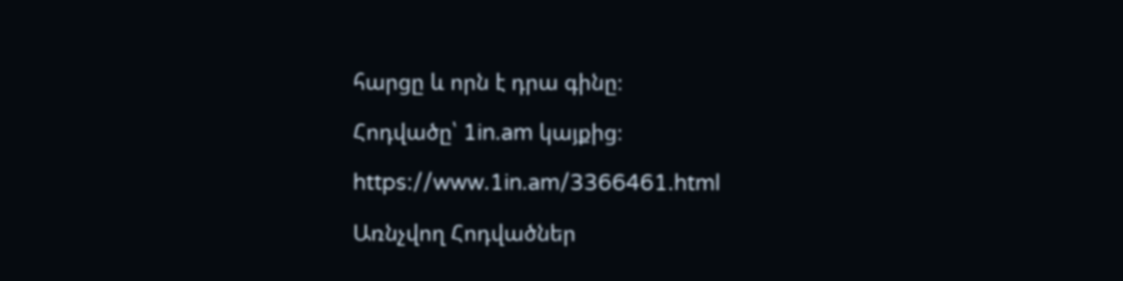հարցը և որն է դրա գինը։

Հոդվածը՝ 1in.am կայքից։

https://www.1in.am/3366461.html

Առնչվող Հոդվածներ